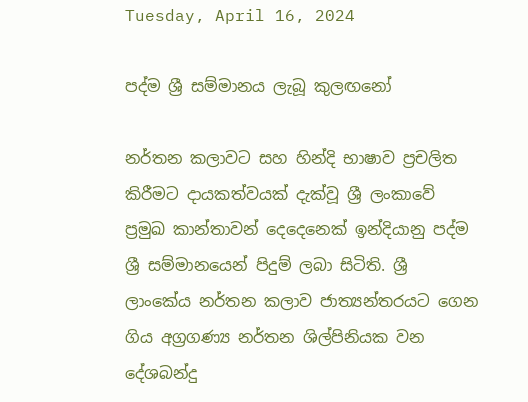Tuesday, April 16, 2024

පද්ම ශ්‍රී සම්මානය ලැබූ කුලඟනෝ

නර්තන කලාවට සහ හින්දි භාෂාව ප්‍රචලිත කිරීමට දායකත්වයක් දැක්වූ ශ්‍රී ලංකාවේ ප්‍රමුඛ කාන්තාවන් දෙදෙනෙක් ඉන්දියානු පද්ම ශ්‍රී සම්මානයෙන් පිදුම් ලබා සිටිති. ශ්‍රී ලාංකේය නර්තන කලාව ජාත්‍යන්තරයට ගෙන ගිය අග්‍රගණ්‍ය නර්තන ශිල්පිනියක වන දේශබන්දු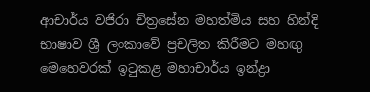ආචාර්ය වජිරා චිත්‍රසේන මහත්මිය සහ හින්දි භාෂාව ශ්‍රී ලංකාවේ ප්‍රචලිත කිරීමට මහඟු මෙහෙවරක් ඉටුකළ මහාචාර්ය ඉන්ද්‍රා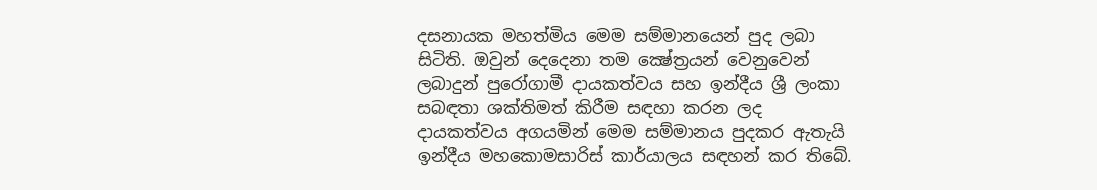දසනායක මහත්මිය මෙම සම්මානයෙන් පුද ලබා සිටිති. ඔවුන් දෙදෙනා තම ක්‍ෂේත්‍රයන් වෙනුවෙන් ලබාදුන් පුරෝගාමී දායකත්වය සහ ඉන්දීය ශ්‍රී ලංකා සබඳතා ශක්තිමත් කිරීම සඳහා කරන ලද දායකත්වය අගයමින් මෙම සම්මානය පුදකර ඇතැයි ඉන්දීය මහකොමසාරිස් කාර්යාලය සඳහන් කර තිබේ.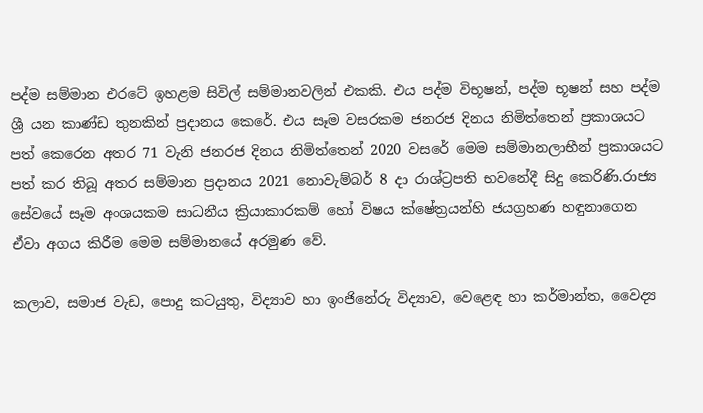පද්ම සම්මාන එරටේ ඉහළම සිවිල් සම්මානවලින් එකකි. එය පද්ම විභූෂන්, පද්ම භූෂන් සහ පද්ම ශ්‍රී යන කාණ්ඩ තුනකින් ප්‍රදානය කෙරේ. එය සෑම වසරකම ජනරජ දිනය නිමිත්තෙන් ප්‍රකාශයට පත් කෙරෙන අතර 71 වැනි ජනරජ දිනය නිමිත්තෙන් 2020 වසරේ මෙම සම්මානලාභීන් ප්‍රකාශයට පත් කර තිබූ අතර සම්මාන ප්‍රදානය 2021 නොවැම්බර් 8 දා රාශ්ට්‍රපති භවනේදී සිදු කෙරිණි.රාජ්‍ය සේවයේ සෑම අංශයකම සාධනීය ක්‍රියාකාරකම් හෝ විෂය ක්ෂේත්‍රයන්හි ජයග්‍රහණ හඳුනාගෙන ඒවා අගය කිරීම මෙම සම්මානයේ අරමුණ වේ.

කලාව, සමාජ වැඩ, පොදු කටයුතු, විද්‍යාව හා ඉංජිනේරු විද්‍යාව, වෙළෙඳ හා කර්මාන්ත, වෛද්‍ය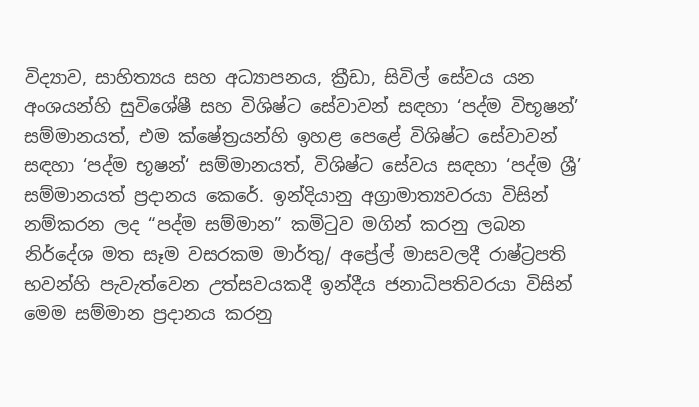විද්‍යාව, සාහිත්‍යය සහ අධ්‍යාපනය, ක්‍රීඩා, සිවිල් සේවය යන අංශයන්හි සුවිශේෂී සහ විශිෂ්ට සේවාවන් සඳහා ‘පද්ම විභූෂන්’ සම්මානයත්, එම ක්ෂේත්‍රයන්හි ඉහළ පෙළේ විශිෂ්ට සේවාවන් සඳහා ‘පද්ම භූෂන්‘ සම්මානයත්, විශිෂ්ට සේවය සඳහා ‘පද්ම ශ්‍රී’ සම්මානයත් ප්‍රදානය කෙරේ. ඉන්දියානු අග්‍රාමාත්‍යවරයා විසින් නම්කරන ලද “පද්ම සම්මාන” කමිටුව මගින් කරනු ලබන නිර්දේශ මත සෑම වසරකම මාර්තු/ අප්‍රේල් මාසවලදී රාෂ්ට්‍රපති භවන්හි පැවැත්වෙන උත්සවයකදී ඉන්දීය ජනාධිපතිවරයා විසින් මෙම සම්මාන ප්‍රදානය කරනු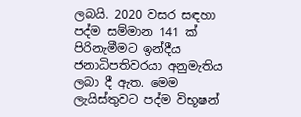ලබයි. 2020 වසර සඳහා පද්ම සම්මාන 141 ක් පිරිනැමීමට ඉන්දීය ජනාධිපතිවරයා අනුමැතිය ලබා දී ඇත. මෙම ලැයිස්තුවට පද්ම විභූෂන්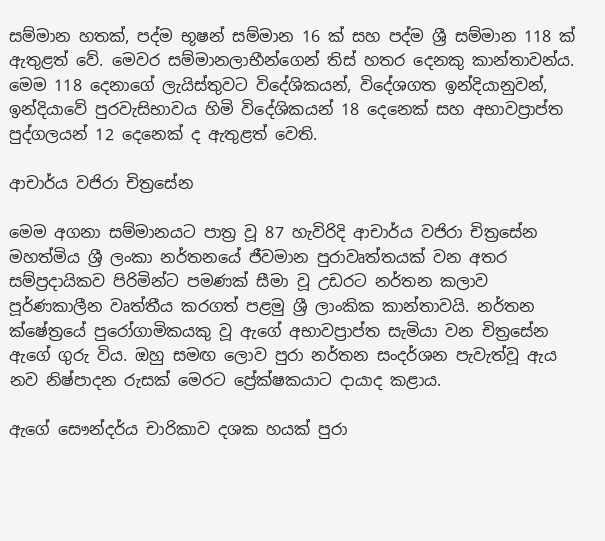සම්මාන හතක්, පද්ම භූෂන් සම්මාන 16 ක් සහ පද්ම ශ්‍රී සම්මාන 118 ක් ඇතුළත් වේ. මෙවර සම්මානලාභීන්ගෙන් තිස් හතර දෙනකු කාන්තාවන්ය. මෙම 118 දෙනාගේ ලැයිස්තුවට විදේශිකයන්, විදේශගත ඉන්දියානුවන්, ඉන්දියාවේ පුරවැසිභාවය හිමි විදේශිකයන් 18 දෙනෙක් සහ අභාවප්‍රාප්ත පුද්ගලයන් 12 දෙනෙක් ද ඇතුළත් වෙති.

ආචාර්ය වජිරා චිත්‍රසේන

මෙම අගනා සම්මානයට පාත්‍ර වූ 87 හැවිරිදි ආචාර්ය වජිරා චිත්‍රසේන මහත්මිය ශ්‍රී ලංකා නර්තනයේ ජීවමාන පුරාවෘත්තයක් වන අතර සම්ප්‍රදායිකව පිරිමින්ට පමණක් සීමා වූ උඩරට නර්තන කලාව පූර්ණකාලීන වෘත්තීය කරගත් පළමු ශ්‍රී ලාංකික කාන්තාවයි. නර්තන ක්ෂේත්‍රයේ පුරෝගාමිකයකු වූ ඇගේ අභාවප්‍රාප්ත සැමියා වන චිත්‍රසේන ඇගේ ගුරු විය. ඔහු සමඟ ලොව පුරා නර්තන සංදර්ශන පැවැත්වූ ඇය නව නිෂ්පාදන රුසක් මෙරට ප්‍රේක්ෂකයාට දායාද කළාය.

ඇගේ සෞන්දර්ය චාරිකාව දශක හයක් පුරා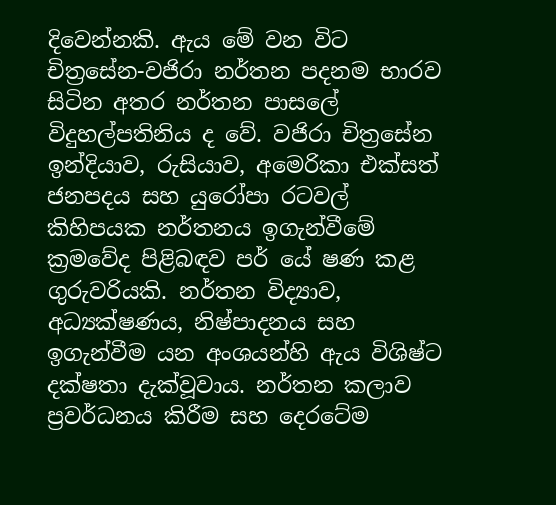දිවෙන්නකි. ඇය මේ වන විට චිත්‍රසේන-වජිරා නර්තන පදනම භාරව සිටින අතර නර්තන පාසලේ විදුහල්පතිනිය ද වේ. වජිරා චිත්‍රසේන ඉන්දියාව, රුසියාව, අමෙරිකා එක්සත් ජනපදය සහ යුරෝපා රටවල් කිහිපයක නර්තනය ඉගැන්වීමේ ක්‍රමවේද පිළිබඳව පර් ‍යේ ෂණ කළ ගුරුවරියකි. නර්තන විද්‍යාව, අධ්‍යක්ෂණය, නිෂ්පාදනය සහ ඉගැන්වීම යන අංශයන්හි ඇය විශිෂ්ට දක්ෂතා දැක්වූවාය. නර්තන කලාව ප්‍රවර්ධනය කිරීම සහ දෙරටේම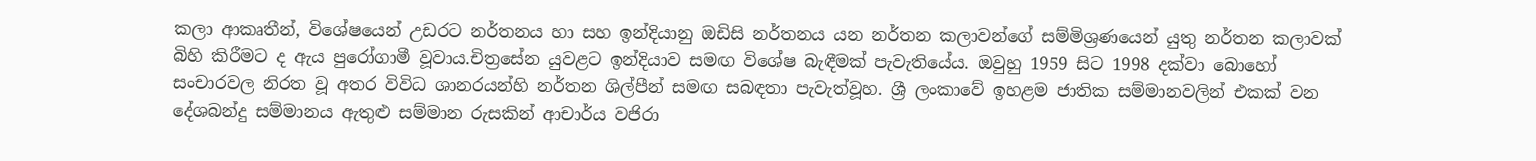කලා ආකෘතීන්, විශේෂයෙන් උඩරට නර්තනය හා සහ ඉන්දියානු ඔඩිසි නර්තනය යන නර්තන කලාවන්ගේ සම්මිශ්‍රණයෙන් යුතු නර්තන කලාවක් බිහි කිරීමට ද ඇය පුරෝගාමී වූවාය.චිත්‍රසේන යුවළට ඉන්දියාව සමඟ විශේෂ බැඳීමක් පැවැතියේය. ඔවුහු 1959 සිට 1998 දක්වා බොහෝ සංචාරවල නිරත වූ අතර විවිධ ශානරයන්හි නර්තන ශිල්පීන් සමඟ සබඳතා පැවැත්වූහ. ශ්‍රී ලංකාවේ ඉහළම ජාතික සම්මානවලින් එකක් වන දේශබන්දු සම්මානය ඇතුළු සම්මාන රුසකින් ආචාර්ය වජිරා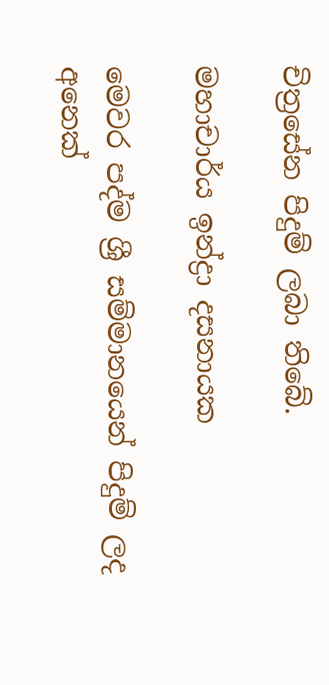චිත්‍රසේන පිදුම් ලබා තිබේ.

මහාචාර්ය ඉන්ද්‍රා දසනායක

මෙවර පද්ම ශ්‍රී සම්මානයෙන් පිදුම් ලද අනෙක්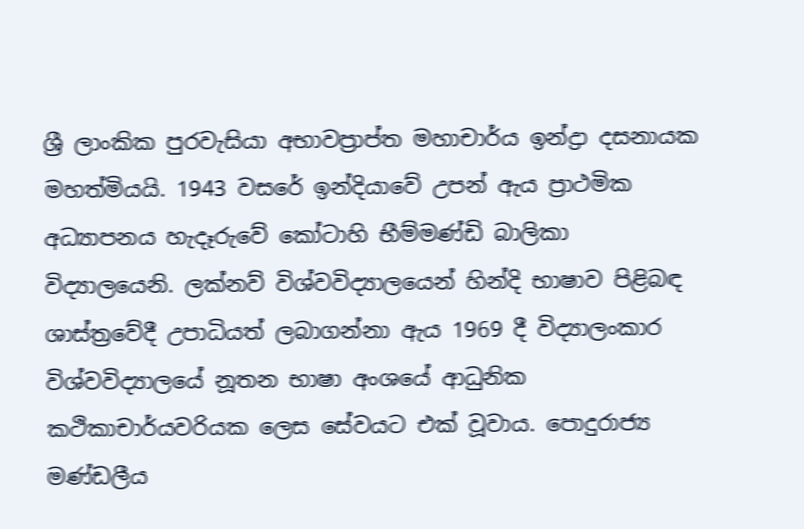ශ්‍රී ලාංකික පුරවැසියා අභාවප්‍රාප්ත මහාචාර්ය ඉන්ද්‍රා දසනායක මහත්මියයි. 1943 වසරේ ඉන්දියාවේ උපන් ඇය ප්‍රාථමික අධ්‍යාපනය හැදෑරුවේ කෝටාහි භීම්මණ්ඩි බාලිකා විද්‍යාලයෙනි. ලක්නව් විශ්වවිද්‍යාලයෙන් හින්දි භාෂාව පිළිබඳ ශාස්ත්‍රවේදී උපාධියත් ලබාගන්නා ඇය 1969 දී විද්‍යාලංකාර විශ්වවිද්‍යාලයේ නූතන භාෂා අංශයේ ආධුනික කථිකාචාර්යවරියක ලෙස සේවයට එක් වූවාය. පොදුරාජ්‍ය මණ්ඩලීය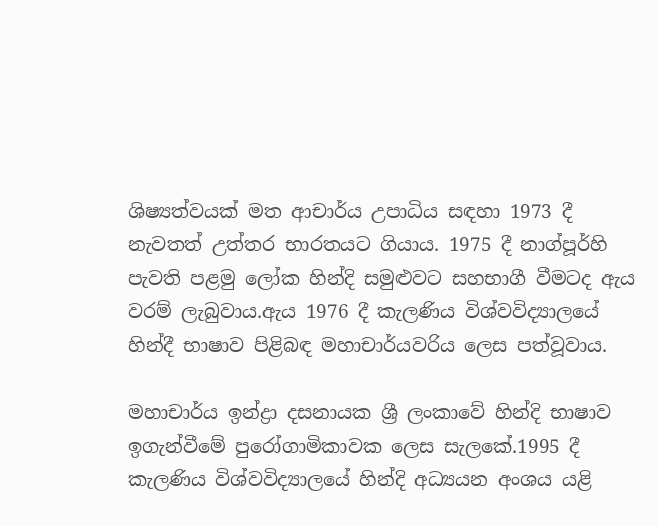ශිෂ්‍යත්වයක් මත ආචාර්ය උපාධිය සඳහා 1973 දී නැවතත් උත්තර භාරතයට ගියාය. 1975 දී නාග්පූර්හි පැවති පළමු ලෝක හින්දි සමුළුවට සහභාගී වීමටද ඇය වරම් ලැබුවාය.ඇය 1976 දී කැලණිය විශ්වවිද්‍යාලයේ හින්දී භාෂාව පිළිබඳ මහාචාර්යවරිය ලෙස පත්වූවාය.

මහාචාර්ය ඉන්ද්‍රා දසනායක ශ්‍රී ලංකාවේ හින්දි භාෂාව ඉගැන්වීමේ පුරෝගාමිකාවක ලෙස සැලකේ.1995 දී කැලණිය විශ්වවිද්‍යාලයේ හින්දි අධ්‍යයන අංශය යළි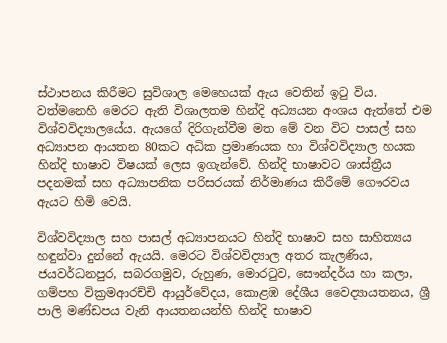ස්ථාපනය කිරීමට සුවිශාල මෙහෙයක් ඇය වෙතින් ඉටු විය. වත්මනෙහි මෙරට ඇති විශාලතම හින්දි අධ්‍යයන අංශය ඇත්තේ එම විශ්වවිද්‍යාලයේය. ඇයගේ දිරිගැන්වීම මත මේ වන විට පාසල් සහ අධ්‍යාපන ආයතන 80කට අධික ප්‍රමාණයක හා විශ්වවිද්‍යාල හයක හින්දි භාෂාව විෂයක් ලෙස ඉගැන්වේ. හින්දි භාෂාවට ශාස්ත්‍රීය පදනමක් සහ අධ්‍යාපනික පරිසරයක් නිර්මාණය කිරීමේ ගෞරවය ඇයට හිමි වෙයි.

විශ්වවිද්‍යාල සහ පාසල් අධ්‍යාපනයට හින්දි භාෂාව සහ සාහිත්‍යය හඳුන්වා දුන්නේ ඇයයි. මෙරට විශ්වවිද්‍යාල අතර කැලණිය, ජයවර්ධනපුර, සබරගමුව, රුහුණ, මොරටුව, සෞන්දර්ය හා කලා, ගම්පහ වික්‍රමආරච්චි ආයුර්වේදය, කොළඹ දේශීය වෛද්‍යායතනය, ශ්‍රී පාලි මණ්ඩපය වැනි ආයතනයන්හි හින්දි භාෂාව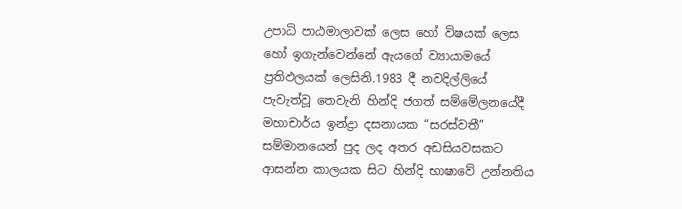උපාධි පාඨමාලාවක් ලෙස හෝ විෂයක් ලෙස හෝ ඉගැන්වෙන්නේ ඇයගේ ව්‍යායාමයේ ප්‍රතිඵලයක් ලෙසිනි.1983 දී නවදිල්ලියේ පැවැත්වූ තෙවැනි හින්දි ජගත් සම්මේලනයේදී මහාචාර්ය ඉන්ද්‍රා දසනායක “සරස්වතී” සම්මානයෙන් පුද ලද අතර අඩසියවසකට ආසන්න කාලයක සිට හින්දි භාෂාවේ උන්නතිය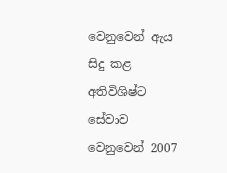වෙනුවෙන් ඇය සිදු කළ අතිවිශිෂ්ට සේවාව වෙනුවෙන් 2007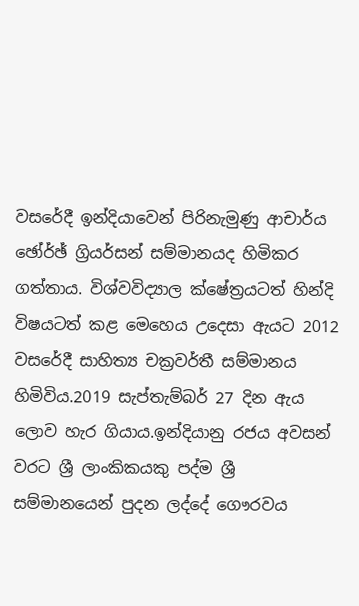වසරේදී ඉන්දියාවෙන් පිරිනැමුණු ආචාර්ය ඡෝර්ඡ් ග්‍රියර්සන් සම්මානයද හිමිකර ගත්තාය. විශ්වවිද්‍යාල ක්ෂේත්‍රයටත් හින්දි විෂයටත් කළ මෙහෙය උදෙසා ඇයට 2012 වසරේදී සාහිත්‍ය චක්‍රවර්තී සම්මානය හිමිවිය.2019 සැප්තැම්බර් 27 දින ඇය ලොව හැර ගියාය.ඉන්දියානු රජය අවසන් වරට ශ්‍රී ලාංකිකයකු පද්ම ශ්‍රී සම්මානයෙන් පුදන ලද්දේ ගෞරවය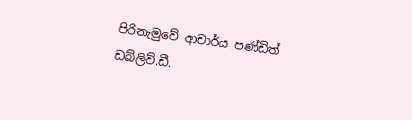පිරිනැමුවේ ආචාර්ය පණ්ඩිත් ඩබ්ලිව්.ඩී.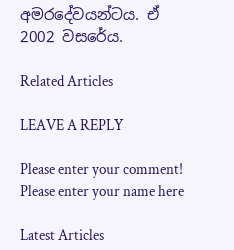අමරදේවයන්ටය. ඒ 2002 වසරේය.

Related Articles

LEAVE A REPLY

Please enter your comment!
Please enter your name here

Latest Articles